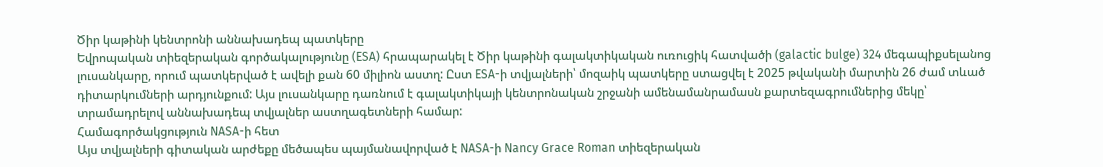Ծիր կաթինի կենտրոնի աննախադեպ պատկերը
Եվրոպական տիեզերական գործակալությունը (ESA) հրապարակել է Ծիր կաթինի գալակտիկական ուռուցիկ հատվածի (galactic bulge) 324 մեգապիքսելանոց լուսանկարը, որում պատկերված է ավելի քան 60 միլիոն աստղ: Ըստ ESA-ի տվյալների՝ մոզաիկ պատկերը ստացվել է 2025 թվականի մարտին 26 ժամ տևած դիտարկումների արդյունքում: Այս լուսանկարը դառնում է գալակտիկայի կենտրոնական շրջանի ամենամանրամասն քարտեզագրումներից մեկը՝ տրամադրելով աննախադեպ տվյալներ աստղագետների համար:
Համագործակցություն NASA-ի հետ
Այս տվյալների գիտական արժեքը մեծապես պայմանավորված է NASA-ի Nancy Grace Roman տիեզերական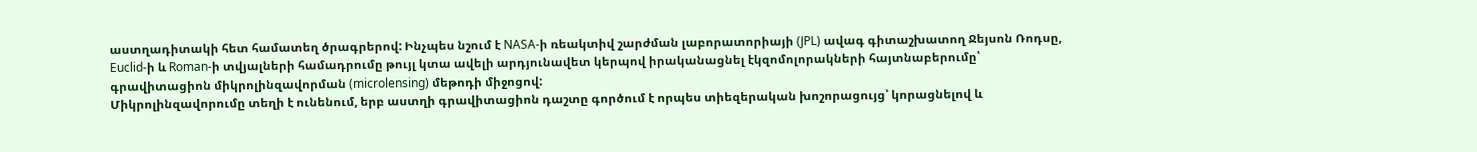աստղադիտակի հետ համատեղ ծրագրերով: Ինչպես նշում է NASA-ի ռեակտիվ շարժման լաբորատորիայի (JPL) ավագ գիտաշխատող Ջեյսոն Ռոդսը, Euclid-ի և Roman-ի տվյալների համադրումը թույլ կտա ավելի արդյունավետ կերպով իրականացնել էկզոմոլորակների հայտնաբերումը՝ գրավիտացիոն միկրոլինզավորման (microlensing) մեթոդի միջոցով:
Միկրոլինզավորումը տեղի է ունենում, երբ աստղի գրավիտացիոն դաշտը գործում է որպես տիեզերական խոշորացույց՝ կորացնելով և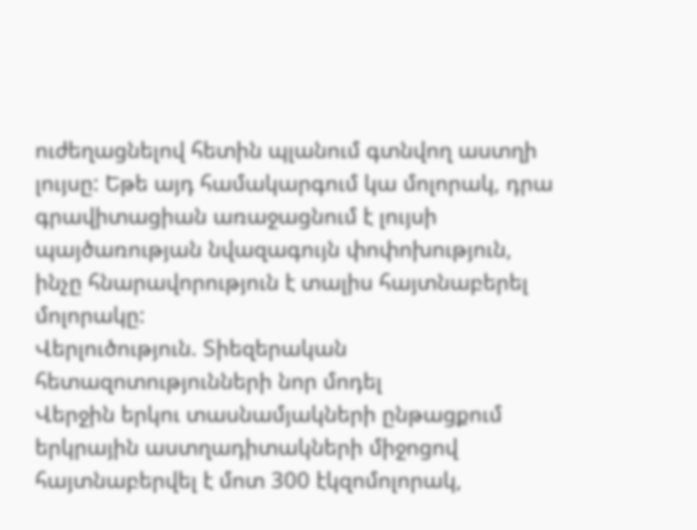ուժեղացնելով հետին պլանում գտնվող աստղի լույսը: Եթե այդ համակարգում կա մոլորակ, դրա գրավիտացիան առաջացնում է լույսի պայծառության նվազագույն փոփոխություն, ինչը հնարավորություն է տալիս հայտնաբերել մոլորակը:
Վերլուծություն. Տիեզերական հետազոտությունների նոր մոդել
Վերջին երկու տասնամյակների ընթացքում երկրային աստղադիտակների միջոցով հայտնաբերվել է մոտ 300 էկզոմոլորակ,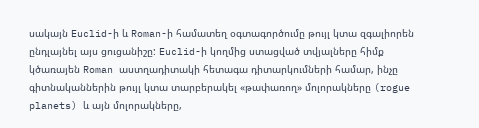սակայն Euclid-ի և Roman-ի համատեղ օգտագործումը թույլ կտա զգալիորեն ընդլայնել այս ցուցանիշը: Euclid-ի կողմից ստացված տվյալները հիմք կծառայեն Roman աստղադիտակի հետագա դիտարկումների համար, ինչը գիտնականներին թույլ կտա տարբերակել «թափառող» մոլորակները (rogue planets) և այն մոլորակները,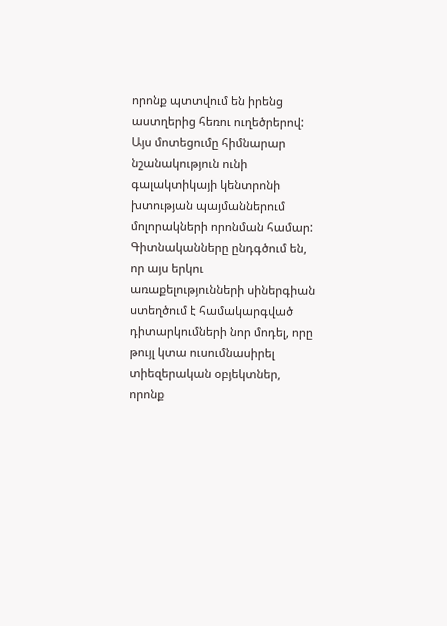որոնք պտտվում են իրենց աստղերից հեռու ուղեծրերով:
Այս մոտեցումը հիմնարար նշանակություն ունի գալակտիկայի կենտրոնի խտության պայմաններում մոլորակների որոնման համար: Գիտնականները ընդգծում են, որ այս երկու առաքելությունների սիներգիան ստեղծում է համակարգված դիտարկումների նոր մոդել, որը թույլ կտա ուսումնասիրել տիեզերական օբյեկտներ, որոնք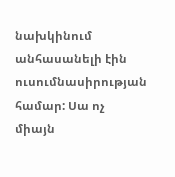նախկինում անհասանելի էին ուսումնասիրության համար: Սա ոչ միայն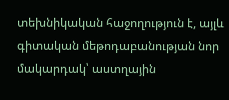տեխնիկական հաջողություն է, այլև գիտական մեթոդաբանության նոր մակարդակ՝ աստղային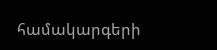համակարգերի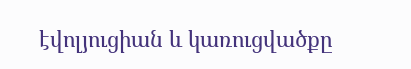էվոլյուցիան և կառուցվածքը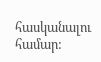հասկանալու համար: